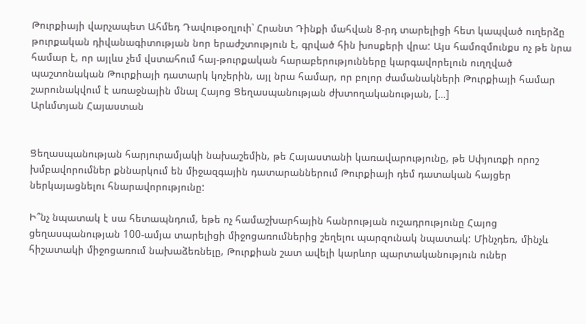Թուրքիայի վարչապետ Ահմեդ Դավութօղլուի՝ Հրանտ Դինքի մահվան 8-րդ տարելիցի հետ կապված ուղերձը թուրքական դիվանագիտության նոր երաժշտություն է, գրված հին խոսքերի վրա: Այս համոզմունքս ոչ թե նրա համար է, որ այլևս չեմ վստահում հայ-թուրքական հարաբերությունները կարգավորելուն ուղղված պաշտոնական Թուրքիայի դատարկ կոչերին, այլ նրա համար, որ բոլոր ժամանակների Թուրքիայի համար շարունակվում է առաջնային մնալ Հայոց Ցեղասպանության ժխտողականության, […]
Արևմտյան Հայաստան


Ցեղասպանության հարյուրամյակի նախաշեմին, թե Հայաստանի կառավարությունը, թե Սփյուռքի որոշ խմբավորումներ քննարկում են միջազգային դատարաններում Թուրքիայի դեմ դատական հայցեր ներկայացնելու հնարավորությունը:

Ի՞նչ նպատակ է սա հետապնդում, եթե ոչ համաշխարհային հանրության ուշադրությունը Հայոց ցեղասպանության 100-ամյա տարելիցի միջոցառումներից շեղելու պարզունակ նպատակ: Մինչդեռ, մինչև հիշատակի միջոցառում նախաձեռնելը, Թուրքիան շատ ավելի կարևոր պարտականություն ուներ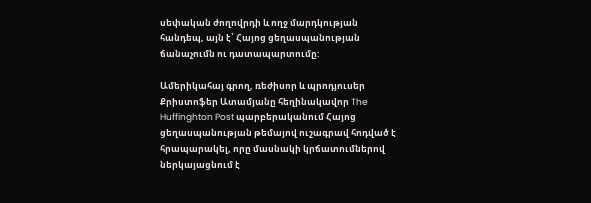սեփական ժողովրդի և ողջ մարդկության հանդեպ, այն է՝ Հայոց ցեղասպանության ճանաչումն ու դատապարտումը:

Ամերիկահայ գրող, ռեժիսոր և պրոդյուսեր Քրիստոֆեր Ատամյանը հեղինակավոր The Huffinghton Post պարբերականում Հայոց ցեղասպանության թեմայով ուշագրավ հոդված է հրապարակել, որը մասնակի կրճատումներով ներկայացնում է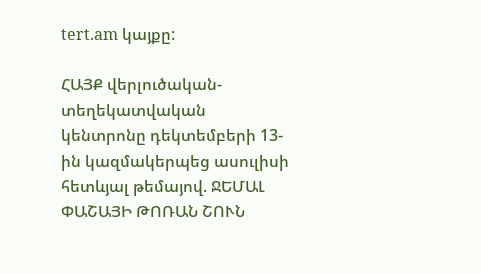tert.am կայքը:

ՀԱՅՔ վերլուծական-տեղեկատվական կենտրոնը դեկտեմբերի 13-ին կազմակերպեց ասուլիսի հետևյալ թեմայով. ՋԵՄԱԼ ՓԱՇԱՅԻ ԹՈՌԱՆ ՇՈՒՆ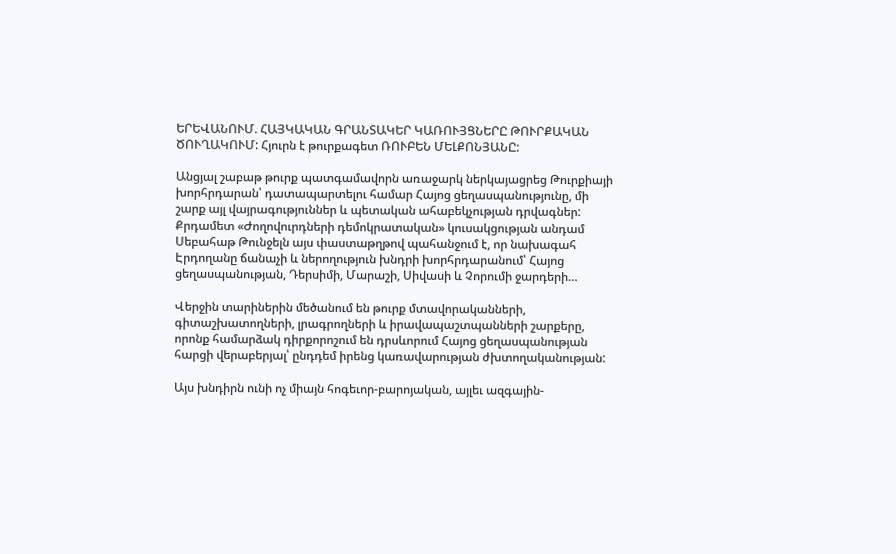ԵՐԵՎԱՆՈՒՄ. ՀԱՅԿԱԿԱՆ ԳՐԱՆՏԱԿԵՐ ԿԱՌՈՒՅՑՆԵՐԸ ԹՈՒՐՔԱԿԱՆ ԾՈՒՂԱԿՈՒՄ: Հյուրն է թուրքագետ ՌՈՒԲԵՆ ՄԵԼՔՈՆՅԱՆԸ:

Անցյալ շաբաթ թուրք պատգամավորն առաջարկ ներկայացրեց Թուրքիայի խորհրդարան՝ դատապարտելու համար Հայոց ցեղասպանությունը, մի շարք այլ վայրագություններ և պետական ահաբեկչության դրվագներ: Քրդամետ «Ժողովուրդների դեմոկրատական» կուսակցության անդամ Սեբահաթ Թունջելն այս փաստաթղթով պահանջում է, որ նախագահ Էրդողանը ճանաչի և ներողություն խնդրի խորհրդարանում՝ Հայոց ցեղասպանության, Դերսիմի, Մարաշի, Սիվասի և Չորումի ջարդերի…

Վերջին տարիներին մեծանում են թուրք մտավորականների, գիտաշխատողների, լրագրողների և իրավապաշտպանների շարքերը, որոնք համարձակ դիրքորոշում են դրսևորում Հայոց ցեղասպանության հարցի վերաբերյալ՝ ընդդեմ իրենց կառավարության ժխտողականության:

Այս խնդիրն ունի ոչ միայն հոգեւոր-բարոյական, այլեւ ազգային-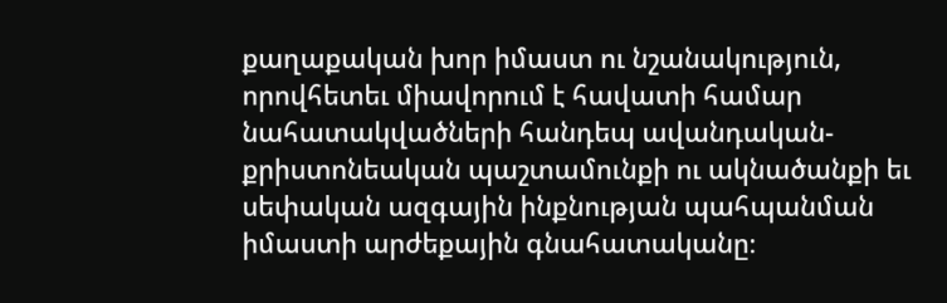քաղաքական խոր իմաստ ու նշանակություն, որովհետեւ միավորում է հավատի համար նահատակվածների հանդեպ ավանդական-քրիստոնեական պաշտամունքի ու ակնածանքի եւ սեփական ազգային ինքնության պահպանման իմաստի արժեքային գնահատականը։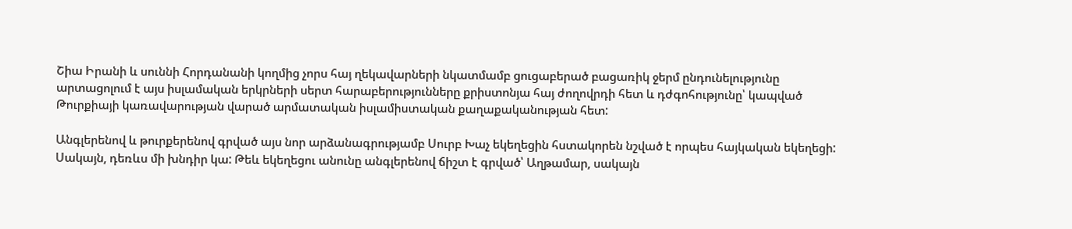Շիա Իրանի և սուննի Հորդանանի կողմից չորս հայ ղեկավարների նկատմամբ ցուցաբերած բացառիկ ջերմ ընդունելությունը արտացոլում է այս իսլամական երկրների սերտ հարաբերությունները քրիստոնյա հայ ժողովրդի հետ և դժգոհությունը՝ կապված Թուրքիայի կառավարության վարած արմատական իսլամիստական քաղաքականության հետ:

Անգլերենով և թուրքերենով գրված այս նոր արձանագրությամբ Սուրբ Խաչ եկեղեցին հստակորեն նշված է որպես հայկական եկեղեցի: Սակայն, դեռևս մի խնդիր կա: Թեև եկեղեցու անունը անգլերենով ճիշտ է գրված՝ Աղթամար, սակայն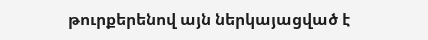թուրքերենով այն ներկայացված է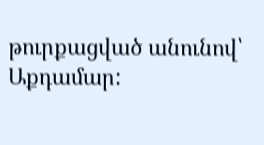թուրքացված անունով՝ Աքդամար: